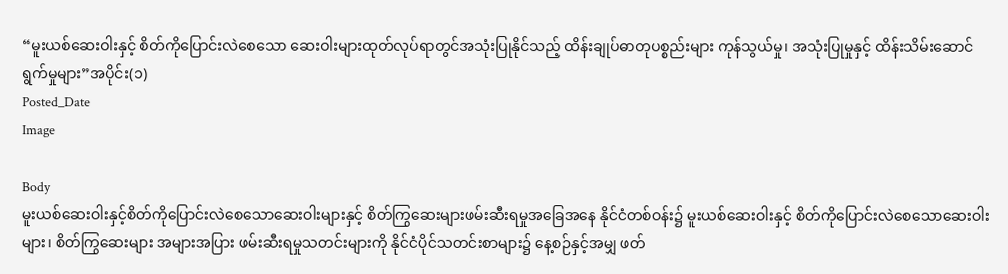“မူးယစ်ဆေးဝါးနှင့် စိတ်ကိုပြောင်းလဲစေသော ဆေးဝါးများထုတ်လုပ်ရာတွင်အသုံးပြုနိုင်သည့် ထိန်းချုပ်ဓာတုပစ္စည်းများ ကုန်သွယ်မှု၊ အသုံးပြုမှုနှင့် ထိန်းသိမ်းဆောင်ရွက်မှုများ”အပိုင်း(၁)
Posted_Date
Image

Body
မူးယစ်ဆေးဝါးနှင့်စိတ်ကိုပြောင်းလဲစေသောဆေးဝါးများနှင့် စိတ်ကြွဆေးများဖမ်းဆီးရမှုအခြေအနေ နိုင်ငံတစ်ဝန်း၌ မူးယစ်ဆေးဝါးနှင့် စိတ်ကိုပြောင်းလဲစေသောဆေးဝါးများ၊ စိတ်ကြွဆေးများ အများအပြား ဖမ်းဆီးရမှုသတင်းများကို နိုင်ငံပိုင်သတင်းစာများ၌ နေ့စဉ်နှင့်အမျှ ဖတ်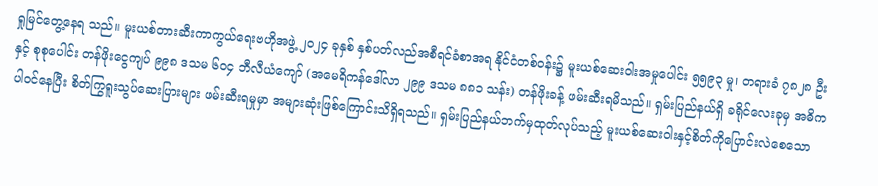ရှုမြင်တွေ့နေရ သည်။ မူးယစ်တားဆီးကာကွယ်ရေးဗဟိုအဖွဲ့ ၂၀၂၄ ခုနှစ် နှစ်ပတ်လည်အစီရင်ခံစာအရ နိုင်ငံတစ်ဝန်း၌ မူးယစ်ဆေးဝါးအမှုပေါင်း ၅၅၉၃ မှု၊ တရားခံ ၇၈၂၈ ဦးနှင့် စုစုပေါင်း တန်ဖိုးငွေကျပ် ၉၉၈ ဒသမ ၆၀၄ ဘီလီယံကျော် (အမေရိကန်ဒေါ်လာ ၂၉၉ ဒသမ ၈၈၁ သန်း) တန်ဖိုးခန့် ဖမ်းဆီးရမိသည်။ ရှမ်းပြည်နယ်ရှိ ခရိုင်လေးခုမှ အဓိကပါဝင်နေပြီး စိတ်ကြွရူးသွပ်ဆေးပြားများ ဖမ်းဆီးရမှုမှာ အများဆုံးဖြစ်ကြောင်းသိရှိရသည်။ ရှမ်းပြည်နယ်ဘက်မှထုတ်လုပ်သည့် မူးယစ်ဆေးဝါးနှင့်စိတ်ကိုပြောင်းလဲစေသော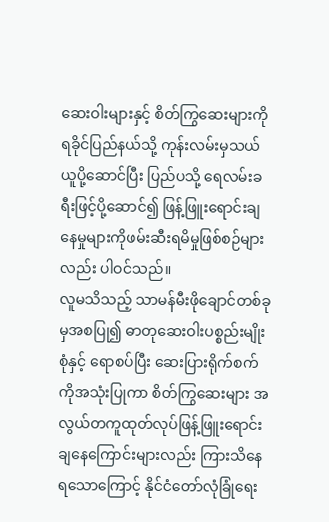ဆေးဝါးများနှင့် စိတ်ကြွဆေးများကို ရခိုင်ပြည်နယ်သို့ ကုန်းလမ်းမှသယ်ယူပို့ဆောင်ပြီး ပြည်ပသို့ ရေလမ်းခရီးဖြင့်ပို့ဆောင်၍ ဖြန့်ဖြူးရောင်းချနေမှုများကိုဖမ်းဆီးရမိမှုဖြစ်စဉ်များလည်း ပါဝင်သည်။
လူမသိသည့် သာမန်မီးဖိုချောင်တစ်ခုမှအစပြု၍ ဓာတုဆေးဝါးပစ္စည်းမျိုးစုံနှင့် ရောစပ်ပြီး ဆေးပြားရိုက်စက်ကိုအသုံးပြုကာ စိတ်ကြွဆေးများ အလွယ်တကူထုတ်လုပ်ဖြန့်ဖြူးရောင်းချနေကြောင်းများလည်း ကြားသိနေရသောကြောင့် နိုင်ငံတော်လုံခြုံရေး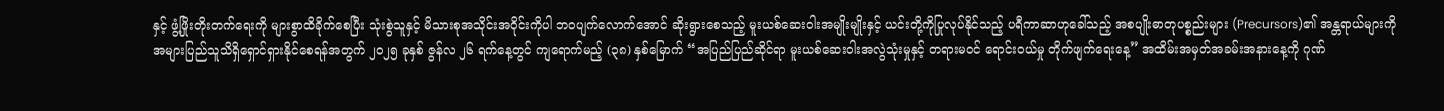နှင့် ဖွံ့ဖြိုးတိုးတက်ရေးကို များစွာထိခိုက်စေပြီး သုံးစွဲသူနှင့် မိသားစုအသိုင်းအဝိုင်းကိုပါ ဘဝပျက်လောက်အောင် ဆိုးရွားစေသည့် မူးယစ်ဆေးဝါးအမျိုးမျိုးနှင့် ယင်းတို့ကိုပြုလုပ်နိုင်သည့် ပရီကာဆာဟုခေါ်သည့် အစပျိုးဓာတုပစ္စည်းများ (Precursors)၏ အန္တရာယ်များကို အများပြည်သူသိရှိရှောင်ရှားနိုင်စေရန်အတွက် ၂၀၂၅ ခုနှစ် ဇွန်လ ၂၆ ရက်နေ့တွင် ကျရောက်မည့် (၃၈) နှစ်မြောက် “အပြည်ပြည်ဆိုင်ရာ မူးယစ်ဆေးဝါးအလွဲသုံးမှုနှင့် တရားမဝင် ရောင်းဝယ်မှု တိုက်ဖျက်ရေးနေ့” အထိမ်းအမှတ်အခမ်းအနားနေ့ကို ဂုဏ်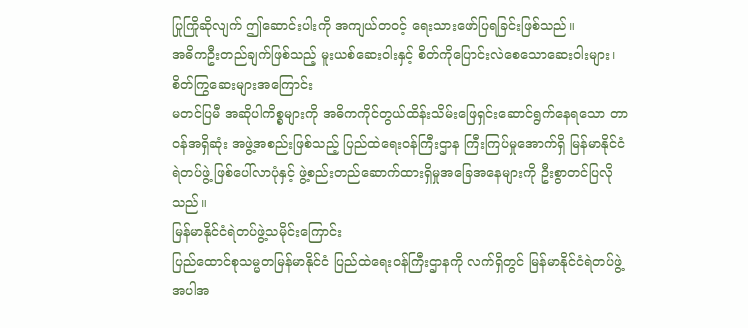ပြုကြိုဆိုလျက် ဤဆောင်းပါးကို အကျယ်တဝင့် ရေးသားဖော်ပြရခြင်းဖြစ်သည်။
အဓိကဦးတည်ချက်ဖြစ်သည့် မူးယစ်ဆေးဝါးနှင့် စိတ်ကိုပြောင်းလဲစေသောဆေးဝါးများ၊ စိတ်ကြွဆေးများအကြောင်း
မတင်ပြမီ အဆိုပါကိစ္စများကို အဓိကကိုင်တွယ်ထိန်းသိမ်းဖြေရှင်းဆောင်ရွက်နေရသော တာဝန်အရှိဆုံး အဖွဲ့အစည်းဖြစ်သည့် ပြည်ထဲရေးဝန်ကြီးဌာန ကြီးကြပ်မှုအောက်ရှိ မြန်မာနိုင်ငံရဲတပ်ဖွဲ့ ဖြစ်ပေါ်လာပုံနှင့် ဖွဲ့စည်းတည်ဆောက်ထားရှိမှုအခြေအနေများကို ဦးစွာတင်ပြလိုသည်။
မြန်မာနိုင်ငံရဲတပ်ဖွဲ့သမိုင်းကြောင်း
ပြည်ထောင်စုသမ္မတမြန်မာနိုင်ငံ ပြည်ထဲရေးဝန်ကြီးဌာနကို လက်ရှိတွင် မြန်မာနိုင်ငံရဲတပ်ဖွဲ့အပါအ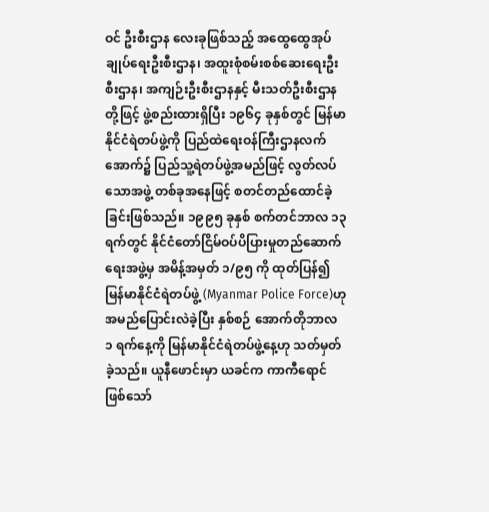ဝင် ဦးစီးဌာန လေးခုဖြစ်သည့် အထွေထွေအုပ်ချုပ်ရေးဦးစီးဌာန၊ အထူးစုံစမ်းစစ်ဆေးရေးဦးစီးဌာန၊ အကျဉ်းဦးစီးဌာနနှင့် မီးသတ်ဦးစီးဌာနတို့ဖြင့် ဖွဲ့စည်းထားရှိပြီး ၁၉၆၄ ခုနှစ်တွင် မြန်မာနိုင်ငံရဲတပ်ဖွဲ့ကို ပြည်ထဲရေးဝန်ကြီးဌာနလက်အောက်၌ ပြည်သူ့ရဲတပ်ဖွဲ့အမည်ဖြင့် လွတ်လပ်သောအဖွဲ့ တစ်ခုအနေဖြင့် စတင်တည်ထောင်ခဲ့ခြင်းဖြစ်သည်။ ၁၉၉၅ ခုနှစ် စက်တင်ဘာလ ၁၃ ရက်တွင် နိုင်ငံတော်ငြိမ်ဝပ်ပိပြားမှုတည်ဆောက်ရေးအဖွဲ့မှ အမိန့်အမှတ် ၁/၉၅ ကို ထုတ်ပြန်၍ မြန်မာနိုင်ငံရဲတပ်ဖွဲ့ (Myanmar Police Force)ဟု အမည်ပြောင်းလဲခဲ့ပြီး နှစ်စဉ် အောက်တိုဘာလ ၁ ရက်နေ့ကို မြန်မာနိုင်ငံရဲတပ်ဖွဲ့နေ့ဟု သတ်မှတ်ခဲ့သည်။ ယူနီဖောင်းမှာ ယခင်က ကာကီရောင်ဖြစ်သော်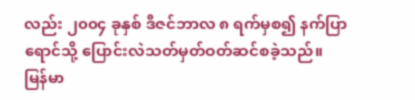လည်း ၂၀၀၄ ခုနှစ် ဒီဇင်ဘာလ ၈ ရက်မှစ၍ နက်ပြာရောင်သို့ ပြောင်းလဲသတ်မှတ်ဝတ်ဆင်စခဲ့သည်။
မြန်မာ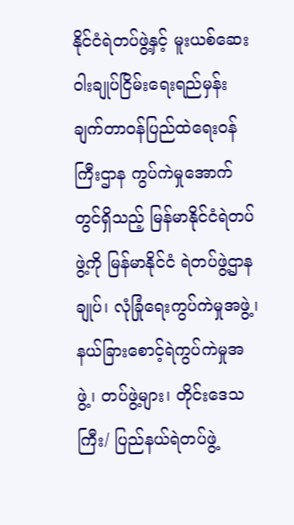နိုင်ငံရဲတပ်ဖွဲ့နှင့် မူးယစ်ဆေးဝါးချုပ်ငြိမ်းရေးရည်မှန်းချက်တာဝန်ပြည်ထဲရေးဝန်ကြီးဌာန ကွပ်ကဲမှုအောက်တွင်ရှိသည့် မြန်မာနိုင်ငံရဲတပ်ဖွဲ့ကို မြန်မာနိုင်ငံ ရဲတပ်ဖွဲ့ဌာနချုပ်၊ လုံခြုံရေးကွပ်ကဲမှုအဖွဲ့၊ နယ်ခြားစောင့်ရဲကွပ်ကဲမှုအဖွဲ့၊ တပ်ဖွဲ့များ၊ တိုင်းဒေသကြီး/ ပြည်နယ်ရဲတပ်ဖွဲ့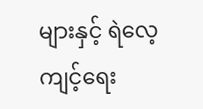များနှင့် ရဲလေ့ကျင့်ရေး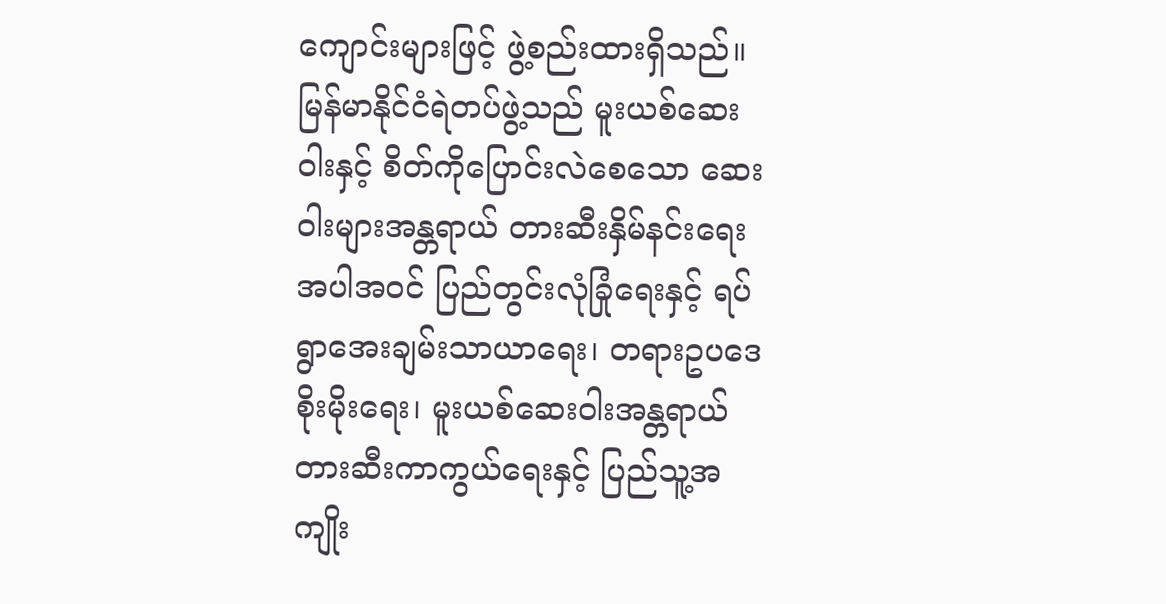ကျောင်းများဖြင့် ဖွဲ့စည်းထားရှိသည်။ မြန်မာနိုင်ငံရဲတပ်ဖွဲ့သည် မူးယစ်ဆေးဝါးနှင့် စိတ်ကိုပြောင်းလဲစေသော ဆေးဝါးများအန္တရာယ် တားဆီးနှိမ်နင်းရေးအပါအဝင် ပြည်တွင်းလုံခြုံရေးနှင့် ရပ်ရွာအေးချမ်းသာယာရေး၊ တရားဥပဒေစိုးမိုးရေး၊ မူးယစ်ဆေးဝါးအန္တရာယ် တားဆီးကာကွယ်ရေးနှင့် ပြည်သူ့အကျိုး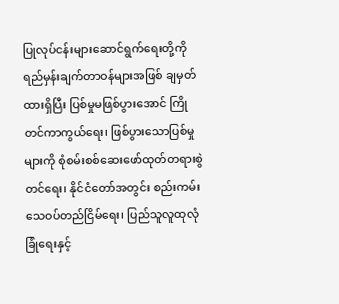ပြုလုပ်ငန်းများဆောင်ရွက်ရေးတို့ကို ရည်မှန်းချက်တာဝန်များအဖြစ် ချမှတ်ထားရှိပြီး ပြစ်မှုမဖြစ်ပွားအောင် ကြိုတင်ကာကွယ်ရေး၊ ဖြစ်ပွားသောပြစ်မှုများကို စုံစမ်းစစ်ဆေးဖော်ထုတ်တရားစွဲတင်ရေး၊ နိုင်ငံတော်အတွင်း စည်းကမ်းသေဝပ်တည်ငြိမ်ရေး၊ ပြည်သူလူထုလုံခြုံရေးနှင့်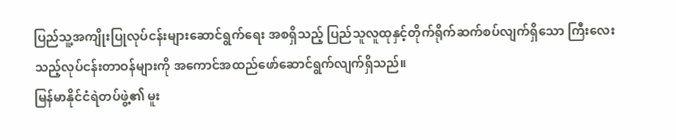ပြည်သူ့အကျိုးပြုလုပ်ငန်းများဆောင်ရွက်ရေး အစရှိသည့် ပြည်သူလူထုနှင့်တိုက်ရိုက်ဆက်စပ်လျက်ရှိသော ကြီးလေးသည့်လုပ်ငန်းတာဝန်များကို အကောင်အထည်ဖော်ဆောင်ရွက်လျက်ရှိသည်။
မြန်မာနိုင်ငံရဲတပ်ဖွဲ့၏ မူး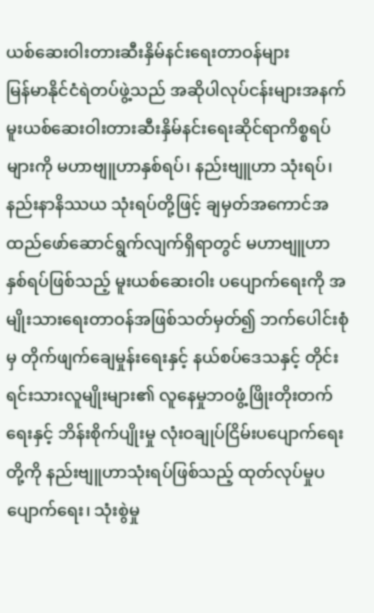ယစ်ဆေးဝါးတားဆီးနှိမ်နင်းရေးတာဝန်များ
မြန်မာနိုင်ငံရဲတပ်ဖွဲ့သည် အဆိုပါလုပ်ငန်းများအနက် မူးယစ်ဆေးဝါးတားဆီးနှိမ်နင်းရေးဆိုင်ရာကိစ္စရပ်များကို မဟာဗျူဟာနှစ်ရပ်၊ နည်းဗျူဟာ သုံးရပ်၊ နည်းနာနိဿယ သုံးရပ်တို့ဖြင့် ချမှတ်အကောင်အထည်ဖော်ဆောင်ရွက်လျက်ရှိရာတွင် မဟာဗျူဟာ နှစ်ရပ်ဖြစ်သည့် မူးယစ်ဆေးဝါး ပပျောက်ရေးကို အမျိုးသားရေးတာဝန်အဖြစ်သတ်မှတ်၍ ဘက်ပေါင်းစုံမှ တိုက်ဖျက်ချေမှုန်းရေးနှင့် နယ်စပ်ဒေသနှင့် တိုင်းရင်းသားလူမျိုးများ၏ လူနေမှုဘဝဖွံ့ဖြိုးတိုးတက်ရေးနှင့် ဘိန်းစိုက်ပျိုးမှု လုံးဝချုပ်ငြိမ်းပပျောက်ရေးတို့ကို နည်းဗျူဟာသုံးရပ်ဖြစ်သည့် ထုတ်လုပ်မှုပပျောက်ရေး၊ သုံးစွဲမှု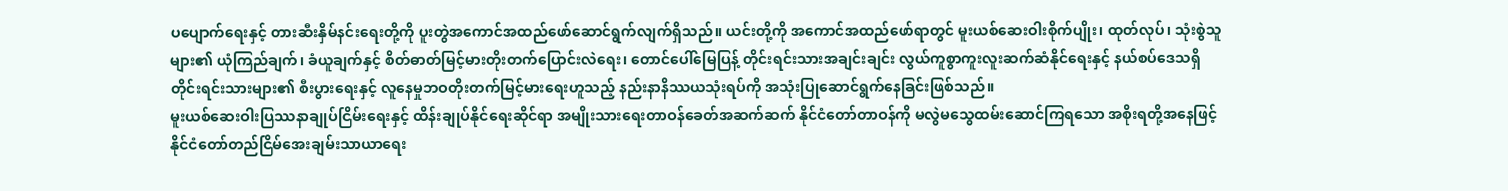ပပျောက်ရေးနှင့် တားဆီးနှိမ်နင်းရေးတို့ကို ပူးတွဲအကောင်အထည်ဖော်ဆောင်ရွက်လျက်ရှိသည်။ ယင်းတို့ကို အကောင်အထည်ဖော်ရာတွင် မူးယစ်ဆေးဝါးစိုက်ပျိုး၊ ထုတ်လုပ်၊ သုံးစွဲသူများ၏ ယုံကြည်ချက်၊ ခံယူချက်နှင့် စိတ်ဓာတ်မြင့်မားတိုးတက်ပြောင်းလဲရေး၊ တောင်ပေါ်မြေပြန့် တိုင်းရင်းသားအချင်းချင်း လွယ်ကူစွာကူးလူးဆက်ဆံနိုင်ရေးနှင့် နယ်စပ်ဒေသရှိ တိုင်းရင်းသားများ၏ စီးပွားရေးနှင့် လူနေမှုဘဝတိုးတက်မြင့်မားရေးဟူသည့် နည်းနာနိဿယသုံးရပ်ကို အသုံးပြုဆောင်ရွက်နေခြင်းဖြစ်သည်။
မူးယစ်ဆေးဝါးပြဿနာချုပ်ငြိမ်းရေးနှင့် ထိန်းချုပ်နိုင်ရေးဆိုင်ရာ အမျိုးသားရေးတာဝန်ခေတ်အဆက်ဆက် နိုင်ငံတော်တာဝန်ကို မလွဲမသွေထမ်းဆောင်ကြရသော အစိုးရတို့အနေဖြင့် နိုင်ငံတော်တည်ငြိမ်အေးချမ်းသာယာရေး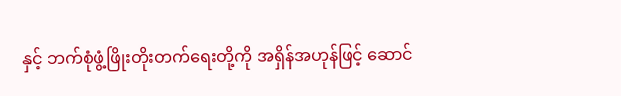နှင့် ဘက်စုံဖွံ့ဖြိုးတိုးတက်ရေးတို့ကို အရှိန်အဟုန်ဖြင့် ဆောင်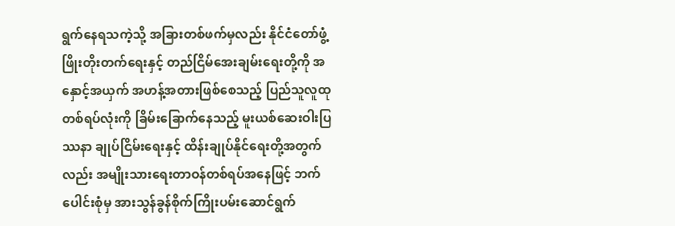ရွက်နေရသကဲ့သို့ အခြားတစ်ဖက်မှလည်း နိုင်ငံတော်ဖွံ့ဖြိုးတိုးတက်ရေးနှင့် တည်ငြိမ်အေးချမ်းရေးတို့ကို အနှောင့်အယှက် အဟန့်အတားဖြစ်စေသည့် ပြည်သူလူထုတစ်ရပ်လုံးကို ခြိမ်းခြောက်နေသည့် မူးယစ်ဆေးဝါးပြဿနာ ချုပ်ငြိမ်းရေးနှင့် ထိန်းချုပ်နိုင်ရေးတို့အတွက်လည်း အမျိုးသားရေးတာဝန်တစ်ရပ်အနေဖြင့် ဘက်ပေါင်းစုံမှ အားသွန်ခွန်စိုက်ကြိုးပမ်းဆောင်ရွက်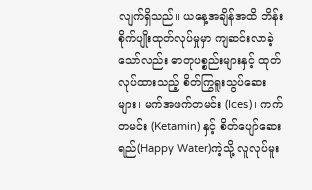လျက်ရှိသည်။ ယနေ့အချိန်အထိ ဘိန်းစိုက်ပျိုးထုတ်လုပ်မှုမှာ ကျဆင်းလာခဲ့သော်လည်း ဓာတုပစ္စည်းများနှင့် ထုတ်လုပ်ထားသည့် စိတ်ကြွရူးသွပ်ဆေးများ၊ မက်အဖက်တမင်း (Ices)၊ ကက်တမင်း (Ketamin) နှင့် စိတ်ပျော်ဆေးရည်(Happy Water)ကဲ့သို့ လူလုပ်မူး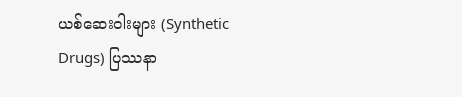ယစ်ဆေးဝါးများ (Synthetic Drugs) ပြဿနာ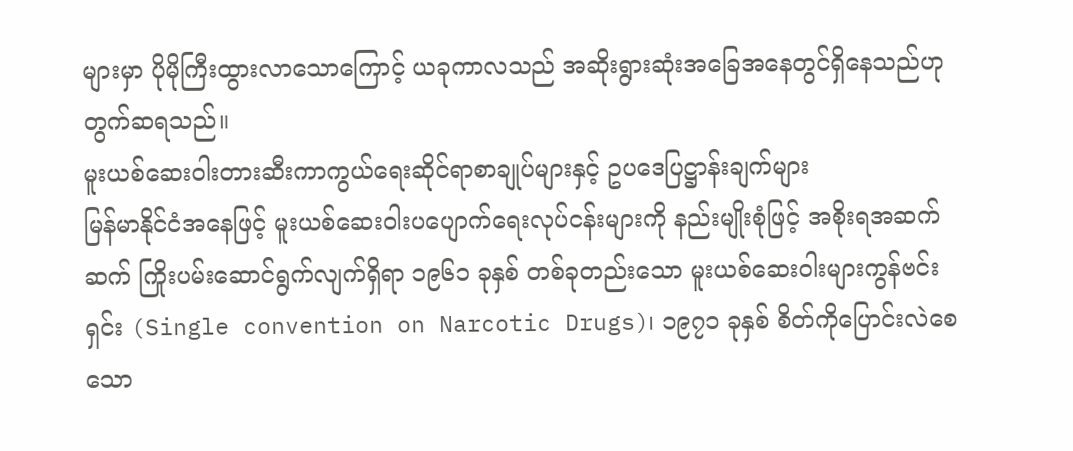များမှာ ပိုမိုကြီးထွားလာသောကြောင့် ယခုကာလသည် အဆိုးရွားဆုံးအခြေအနေတွင်ရှိနေသည်ဟု တွက်ဆရသည်။
မူးယစ်ဆေးဝါးတားဆီးကာကွယ်ရေးဆိုင်ရာစာချုပ်များနှင့် ဥပဒေပြဋ္ဌာန်းချက်များ
မြန်မာနိုင်ငံအနေဖြင့် မူးယစ်ဆေးဝါးပပျောက်ရေးလုပ်ငန်းများကို နည်းမျိုးစုံဖြင့် အစိုးရအဆက်ဆက် ကြိုးပမ်းဆောင်ရွက်လျက်ရှိရာ ၁၉၆၁ ခုနှစ် တစ်ခုတည်းသော မူးယစ်ဆေးဝါးများကွန်ဗင်းရှင်း (Single convention on Narcotic Drugs)၊ ၁၉၇၁ ခုနှစ် စိတ်ကိုပြောင်းလဲစေသော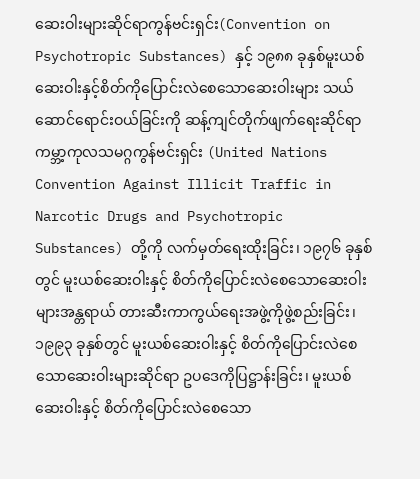ဆေးဝါးများဆိုင်ရာကွန်ဗင်းရှင်း(Convention on Psychotropic Substances) နှင့် ၁၉၈၈ ခုနှစ်မူးယစ်ဆေးဝါးနှင့်စိတ်ကိုပြောင်းလဲစေသောဆေးဝါးများ သယ်ဆောင်ရောင်းဝယ်ခြင်းကို ဆန့်ကျင်တိုက်ဖျက်ရေးဆိုင်ရာ ကမ္ဘာ့ကုလသမဂ္ဂကွန်ဗင်းရှင်း (United Nations Convention Against Illicit Traffic in Narcotic Drugs and Psychotropic Substances) တို့ကို လက်မှတ်ရေးထိုးခြင်း၊ ၁၉၇၆ ခုနှစ်တွင် မူးယစ်ဆေးဝါးနှင့် စိတ်ကိုပြောင်းလဲစေသောဆေးဝါးများအန္တရာယ် တားဆီးကာကွယ်ရေးအဖွဲ့ကိုဖွဲ့စည်းခြင်း၊ ၁၉၉၃ ခုနှစ်တွင် မူးယစ်ဆေးဝါးနှင့် စိတ်ကိုပြောင်းလဲစေသောဆေးဝါးများဆိုင်ရာ ဥပဒေကိုပြဋ္ဌာန်းခြင်း၊ မူးယစ်ဆေးဝါးနှင့် စိတ်ကိုပြောင်းလဲစေသော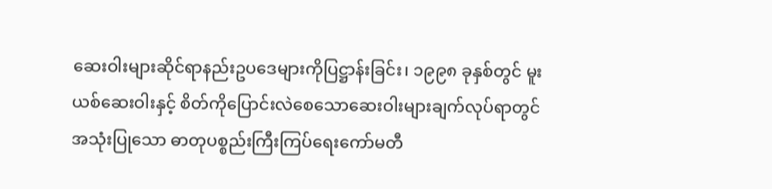ဆေးဝါးများဆိုင်ရာနည်းဥပဒေများကိုပြဋ္ဌာန်းခြင်း၊ ၁၉၉၈ ခုနှစ်တွင် မူးယစ်ဆေးဝါးနှင့် စိတ်ကိုပြောင်းလဲစေသောဆေးဝါးများချက်လုပ်ရာတွင်အသုံးပြုသော ဓာတုပစ္စည်းကြီးကြပ်ရေးကော်မတီ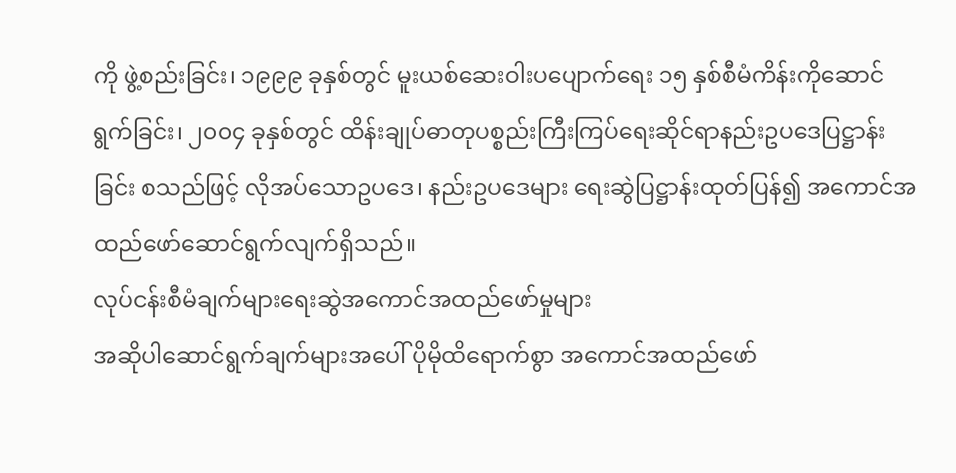ကို ဖွဲ့စည်းခြင်း၊ ၁၉၉၉ ခုနှစ်တွင် မူးယစ်ဆေးဝါးပပျောက်ရေး ၁၅ နှစ်စီမံကိန်းကိုဆောင်ရွက်ခြင်း၊ ၂၀၀၄ ခုနှစ်တွင် ထိန်းချုပ်ဓာတုပစ္စည်းကြီးကြပ်ရေးဆိုင်ရာနည်းဥပဒေပြဋ္ဌာန်းခြင်း စသည်ဖြင့် လိုအပ်သောဥပဒေ၊ နည်းဥပဒေများ ရေးဆွဲပြဋ္ဌာန်းထုတ်ပြန်၍ အကောင်အထည်ဖော်ဆောင်ရွက်လျက်ရှိသည်။
လုပ်ငန်းစီမံချက်များရေးဆွဲအကောင်အထည်ဖော်မှုများ
အဆိုပါဆောင်ရွက်ချက်များအပေါ် ပိုမိုထိရောက်စွာ အကောင်အထည်ဖော်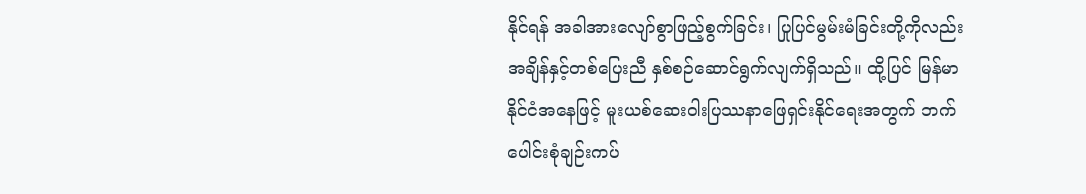နိုင်ရန် အခါအားလျော်စွာဖြည့်စွက်ခြင်း၊ ပြုပြင်မွမ်းမံခြင်းတို့ကိုလည်း အချိန်နှင့်တစ်ပြေးညီ နှစ်စဉ်ဆောင်ရွက်လျက်ရှိသည်။ ထို့ပြင် မြန်မာနိုင်ငံအနေဖြင့် မူးယစ်ဆေးဝါးပြဿနာဖြေရှင်းနိုင်ရေးအတွက် ဘက်ပေါင်းစုံချဉ်းကပ်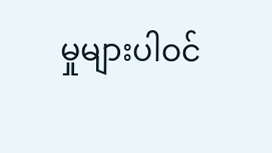မှုများပါဝင်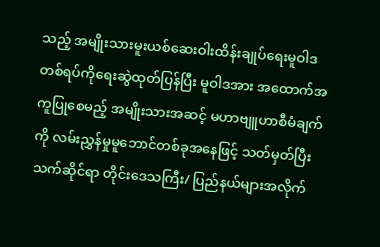သည့် အမျိုးသားမူးယစ်ဆေးဝါးထိန်းချုပ်ရေးမူဝါဒတစ်ရပ်ကိုရေးဆွဲထုတ်ပြန်ပြီး မူဝါဒအား အထောက်အကူပြုစေမည့် အမျိုးသားအဆင့် မဟာဗျူဟာစီမံချက်ကို လမ်းညွှန်မှုမူဘောင်တစ်ခုအနေဖြင့် သတ်မှတ်ပြီး သက်ဆိုင်ရာ တိုင်းဒေသကြီး/ ပြည်နယ်များအလိုက်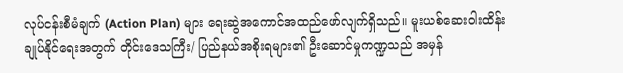လုပ်ငန်းစီမံချက် (Action Plan) များ ရေးဆွဲအကောင်အထည်ဖော်လျက်ရှိသည်။ မူးယစ်ဆေးဝါးထိန်းချုပ်နိုင်ရေးအတွက် တိုင်းဒေသကြီး/ ပြည်နယ်အစိုးရများ၏ ဦးဆောင်မှုကဏ္ဍသည် အမှန်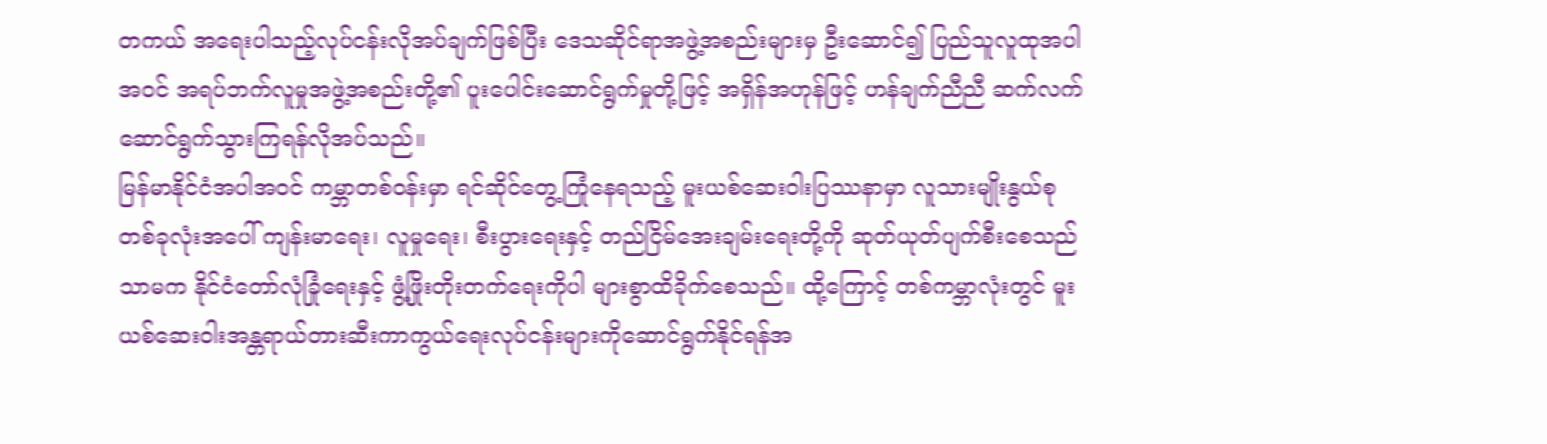တကယ် အရေးပါသည့်လုပ်ငန်းလိုအပ်ချက်ဖြစ်ပြီး ဒေသဆိုင်ရာအဖွဲ့အစည်းများမှ ဦးဆောင်၍ ပြည်သူလူထုအပါအဝင် အရပ်ဘက်လူမှုအဖွဲ့အစည်းတို့၏ ပူးပေါင်းဆောင်ရွက်မှုတို့ဖြင့် အရှိန်အဟုန်ဖြင့် ဟန်ချက်ညီညီ ဆက်လက်ဆောင်ရွက်သွားကြရန်လိုအပ်သည်။
မြန်မာနိုင်ငံအပါအဝင် ကမ္ဘာတစ်ဝန်းမှာ ရင်ဆိုင်တွေ့ကြုံနေရသည့် မူးယစ်ဆေးဝါးပြဿနာမှာ လူသားမျိုးနွယ်စုတစ်ခုလုံးအပေါ် ကျန်းမာရေး၊ လူမှုရေး၊ စီးပွားရေးနှင့် တည်ငြိမ်အေးချမ်းရေးတို့ကို ဆုတ်ယုတ်ပျက်စီးစေသည်သာမက နိုင်ငံတော်လုံခြုံရေးနှင့် ဖွံ့ဖြိုးတိုးတက်ရေးကိုပါ များစွာထိခိုက်စေသည်။ ထို့ကြောင့် တစ်ကမ္ဘာလုံးတွင် မူးယစ်ဆေးဝါးအန္တရာယ်တားဆီးကာကွယ်ရေးလုပ်ငန်းများကိုဆောင်ရွက်နိုင်ရန်အ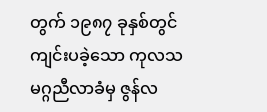တွက် ၁၉၈၇ ခုနှစ်တွင် ကျင်းပခဲ့သော ကုလသမဂ္ဂညီလာခံမှ ဇွန်လ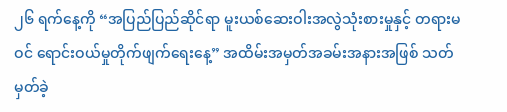၂၆ ရက်နေ့ကို “အပြည်ပြည်ဆိုင်ရာ မူးယစ်ဆေးဝါးအလွဲသုံးစားမှုနှင့် တရားမဝင် ရောင်းဝယ်မှုတိုက်ဖျက်ရေးနေ့” အထိမ်းအမှတ်အခမ်းအနားအဖြစ် သတ်မှတ်ခဲ့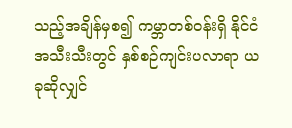သည့်အချိန်မှစ၍ ကမ္ဘာတစ်ဝန်းရှိ နိုင်ငံအသီးသီးတွင် နှစ်စဉ်ကျင်းပလာရာ ယခုဆိုလျှင်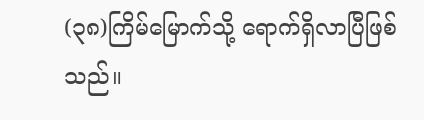(၃၈)ကြိမ်မြောက်သို့ ရောက်ရှိလာပြီဖြစ်သည်။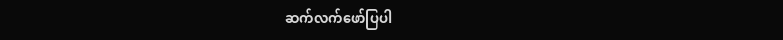ဆက်လက်ဖော်ပြပါ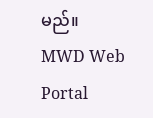မည်။
MWD Web Portal